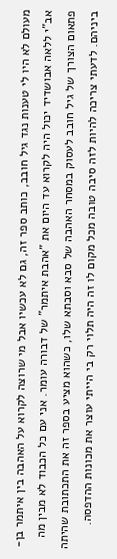מעולם לא היו לי טענות נגד גיל חובב, כותב ספר זה, גם לא עכשיו אבל מי שרוצה לקרוא על האהבה בין איתמר בן-אב"י ללאה אבושדיד יכול היה לקרוא עד היום את "אהבת איתמר" של דבורה עומר. אני עם כל הכבוד לא מבין מה פתאום הצורך של גיל חובב לעסוק במסחר האהבה של סבא וסבתא שלו, כשהוא מציע בספר זה את התכתובת שהיתה ביניהם. לדעתי צריכה להיות לזה סיבה טובה מכל מקום לו זה היה תלוי רק בי הייתי עוצר את מכונות ההדפסה.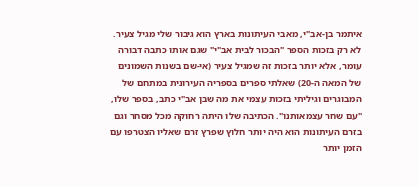איתמר בן-אב"י, מאבי העיתונות בארץ הוא גיבור שלי מגיל צעיר. לא רק בזכות הספר "הבכור לבית אב"י" שגם אותו כתבה דבורה עומר, אלא יותר בזכות זה שמגיל צעיר (אי-שם בשנות השמונים של המאה ה-20) שאלתי ספרים בספריה העירונית במתחם של המבוגרים וגיליתי בזכות עצמי את מה שבן אב"י כתב, בספר שלו, "עם שחר עצמאותנו". הכתיבה שלו היתה רחוקה מכל מסחר וגם בזרם העיתונות הוא היה יותר חלוץ שפרץ זרם שאליו הצטרפו עם הזמן יותר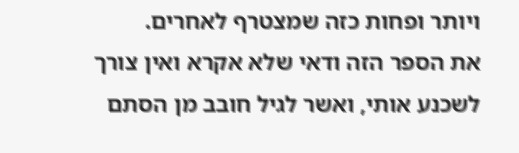ויותר ופחות כזה שמצטרף לאחרים.
את הספר הזה ודאי שלא אקרא ואין צורך לשכנע אותי, ואשר לגיל חובב מן הסתם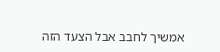אמשיך לחבב אבל הצעד הזה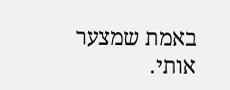באמת שמצער אותי.